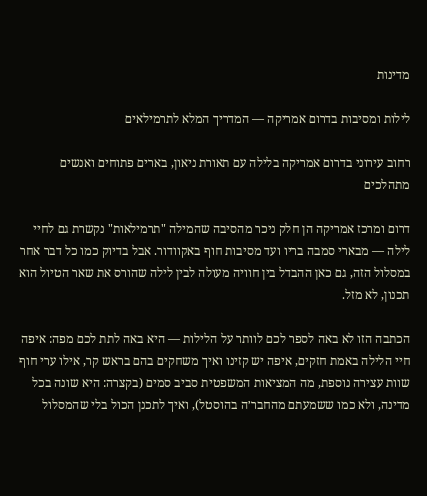מדינות

לילות ומסיבות בדרום אמריקה — המדריך המלא לתרמילאים

רחוב עירוני בדרום אמריקה בלילה עם תאורת ניאון, בארים פתוחים ואנשים מתהלכים

דרום ומרכז אמריקה הן חלק ניכר מהסיבה שהמילה "תרמילאות" נקשרת גם לחיי לילה — מבארי סמבה בריו ועד מסיבות חוף באקוודור. אבל בדיוק כמו כל דבר אחר במסלול הזה, גם כאן ההבדל בין חוויה מעולה לבין לילה שהורס את שאר הטיול הוא תכנון, לא מזל.

הכתבה הזו לא באה לספר לכם לוותר על הלילות — היא באה לתת לכם מפה: איפה חיי הלילה באמת חזקים, איפה יש קזינו ואיך משחקים בהם בראש קר, אילו ערי חוף שוות עצירה נוספת, מה המציאות המשפטית סביב סמים (בקצרה: היא שונה בכל מדינה, ולא כמו ששמעתם מהחבר׳ה בהוסטל), ואיך לתכנן הכול בלי שהמסלול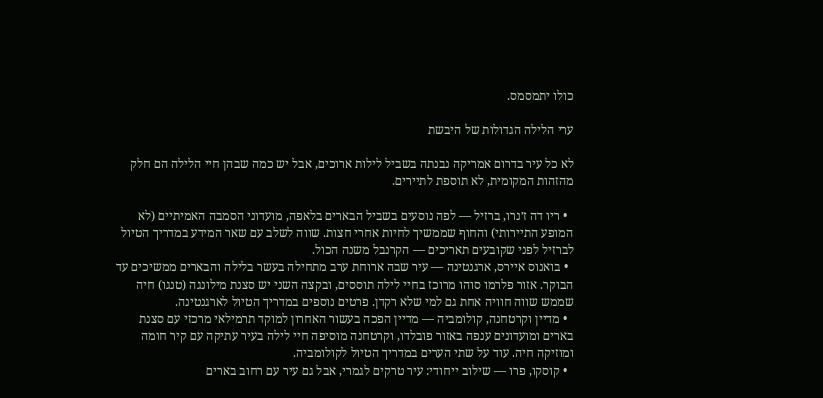כולו יתמסמס.

ערי הלילה הגדולות של היבשת

לא כל עיר בדרום אמריקה נבנתה בשביל לילות ארוכים, אבל יש כמה שבהן חיי הלילה הם חלק מהזהות המקומית, לא תוספת לתיירים.

  • ריו דה ז׳נרו, ברזיל — לפה נוסעים בשביל הבארים בלאפה, מועדוני הסמבה האמיתיים (לא המופע התיירותי) והחוף שממשיך לחיות אחרי חצות. שווה לשלב עם שאר המידע במדריך הטיול לברזיל לפני שקובעים תאריכים — הקרנבל משנה הכול.
  • בואנוס איירס, ארגנטינה — עיר שבה ארוחת ערב מתחילה בעשר בלילה והבארים ממשיכים עד הבוקר. אזור פלרמו סוהו מרוכז בחיי לילה תוססים, ובקצה השני יש סצנת מילונגה (טנגו) חיה שממש שווה חוויה אחת גם למי שלא רקדן. פרטים נוספים במדריך הטיול לארגנטינה.
  • מדיין וקרטחנה, קולומביה — מדיין הפכה בעשור האחרון למוקד תרמילאי מרכזי עם סצנת בארים ומועדונים ענפה באזור פובלדו, וקרטחנה מוסיפה חיי לילה בעיר עתיקה עם קיר חומה ומוזיקה חיה. עוד על שתי הערים במדריך הטיול לקולומביה.
  • קוסקו, פרו — שילוב ייחודי: עיר טרקים לגמרי, אבל גם עיר עם רחוב בארים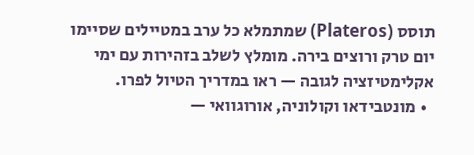תוסס (Plateros) שמתמלא כל ערב במטיילים שסיימו יום טרק ורוצים בירה. מומלץ לשלב בזהירות עם ימי אקלימטיזציה לגובה — ראו במדריך הטיול לפרו.
  • מונטבידאו וקולוניה, אורוגוואי —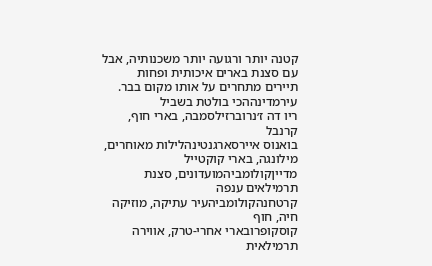קטנה יותר ורגועה יותר משכנותיה, אבל עם סצנת בארים איכותית ופחות תיירים מתחרים על אותו מקום בבר.
עירמדינההכי בולטת בשביל
ריו דה ז׳נרוברזילסמבה, בארי חוף, קרנבל
בואנוס איירסארגנטינהלילות מאוחרים, מילונגה, בארי קוקטייל
מדייןקולומביהמועדונים, סצנת תרמילאים ענפה
קרטחנהקולומביהעיר עתיקה, מוזיקה חיה, חוף
קוסקופרובארי אחרי-טרק, אווירה תרמילאית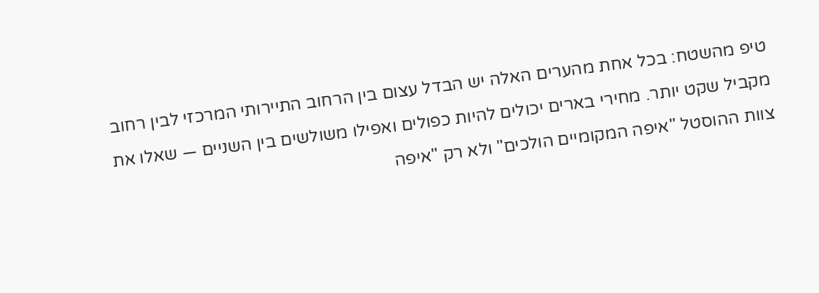טיפ מהשטח: בכל אחת מהערים האלה יש הבדל עצום בין הרחוב התיירותי המרכזי לבין רחוב מקביל שקט יותר. מחירי בארים יכולים להיות כפולים ואפילו משולשים בין השניים — שאלו את צוות ההוסטל "איפה המקומיים הולכים" ולא רק "איפה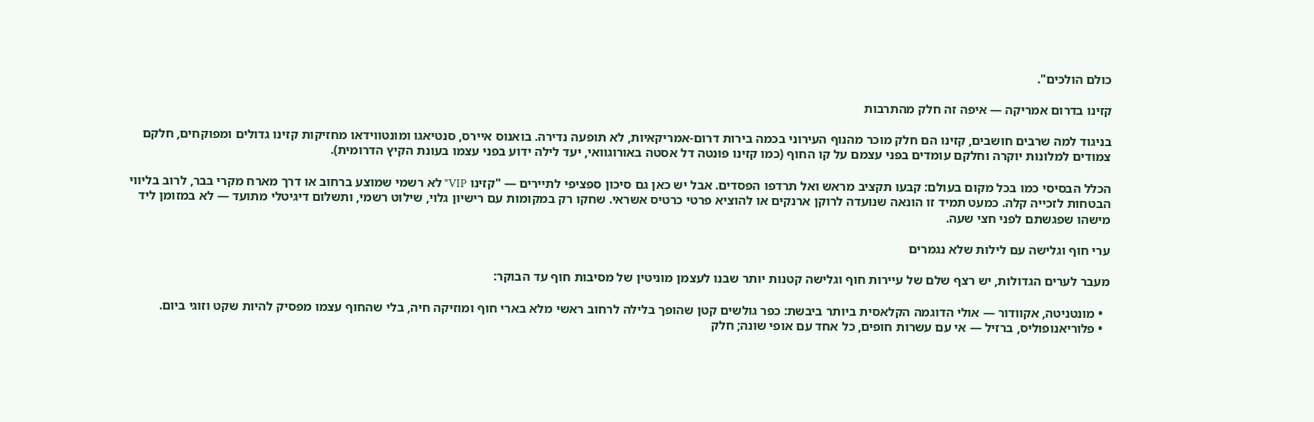כולם הולכים".

קזינו בדרום אמריקה — איפה זה חלק מהתרבות

בניגוד למה שרבים חושבים, קזינו הם חלק מוכר מהנוף העירוני בכמה בירות דרום-אמריקאיות, לא תופעה נדירה. בואנוס איירס, סנטיאגו ומונטווידאו מחזיקות קזינו גדולים ומפוקחים, חלקם צמודים למלונות יוקרה וחלקם עומדים בפני עצמם על קו החוף (כמו קזינו פּוּנטה דל אסטה באורוגוואי, יעד לילה ידוע בפני עצמו בעונת הקיץ הדרומית).

הכלל הבסיסי כמו בכל מקום בעולם: קבעו תקציב מראש ואל תרדפו הפסדים. אבל יש כאן גם סיכון ספציפי לתיירים — "קזינו VIP" לא רשמי שמוצע ברחוב או דרך מארח מקרי בבר, לרוב בליווי הבטחות לזכייה קלה. כמעט תמיד זו הונאה שנועדה לרוקן ארנקים או להוציא פרטי כרטיס אשראי. שחקו רק במקומות עם רישיון גלוי, שילוט רשמי, ותשלום דיגיטלי מתועד — לא במזומן ליד מישהו שפגשתם לפני חצי שעה.

ערי חוף וגלישה עם לילות שלא נגמרים

מעבר לערים הגדולות, יש רצף שלם של עיירות חוף וגלישה קטנות יותר שבנו לעצמן מוניטין של מסיבות חוף עד הבוקר:

  • מונטניטה, אקוודור — אולי הדוגמה הקלאסית ביותר ביבשת: כפר גולשים קטן שהופך בלילה לרחוב ראשי מלא בארי חוף ומוזיקה חיה, בלי שהחוף עצמו מפסיק להיות שקט וזוגי ביום.
  • פלוריאנופוליס, ברזיל — אי עם עשרות חופים, כל אחד עם אופי שונה; חלק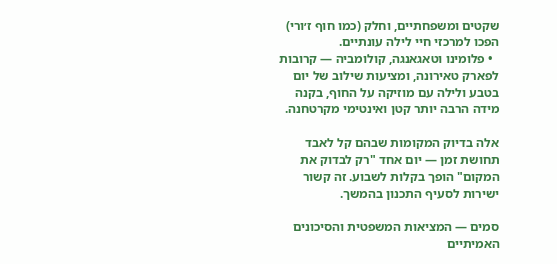שקטים ומשפחתיים, וחלק (כמו חוף ז׳ורי) הפכו למרכזי חיי לילה עונתיים.
  • פלומינו וטאגאנגה, קולומביה — קרובות לפארק טאירונה, ומציעות שילוב של יום בטבע ולילה עם מוזיקה על החוף, בקנה מידה הרבה יותר קטן ואינטימי מקרטחנה.

אלה בדיוק המקומות שבהם קל לאבד תחושת זמן — יום אחד "רק לבדוק את המקום" הופך בקלות לשבוע. זה קשור ישירות לסעיף התכנון בהמשך.

סמים — המציאות המשפטית והסיכונים האמיתיים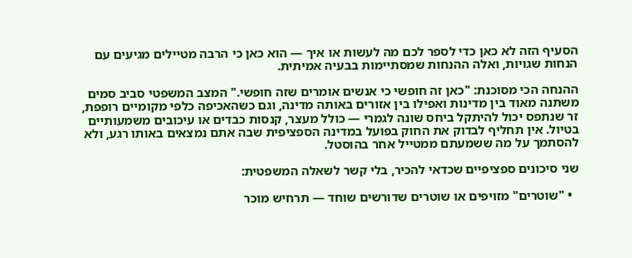הסעיף הזה לא כאן כדי לספר לכם מה לעשות או איך — הוא כאן כי הרבה מטיילים מגיעים עם הנחות שגויות, ואלה ההנחות שמסתיימות בבעיה אמיתית.

ההנחה הכי מסוכנת: "כאן זה חופשי כי אנשים אומרים שזה חופשי." המצב המשפטי סביב סמים משתנה מאוד בין מדינות ואפילו בין אזורים באותה מדינה, וגם כשהאכיפה כלפי מקומיים רופפת, זר שנתפס יכול להיתקל ביחס שונה לגמרי — כולל מעצר, קנסות כבדים או עיכובים משמעותיים בטיול. אין תחליף לבדוק את החוק בפועל במדינה הספציפית שבה אתם נמצאים באותו רגע, ולא להסתמך על מה ששמעתם ממטייל אחר בהוסטל.

שני סיכונים ספציפיים שכדאי להכיר, בלי קשר לשאלה המשפטית:

  • "שוטרים" מזויפים או שוטרים שדורשים שוחד — תרחיש מוכר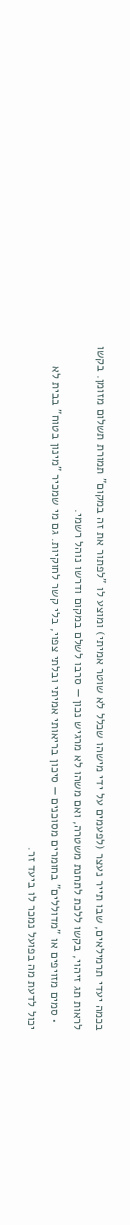בכמה יעדי תרמילאים, שבו תייר נעצר (לפעמים על ידי מישהו שכלל לא שוטר אמיתי) ומוצע לו "לפתור את זה במקום" תמורת תשלום מזומן. בקשו לראות תג זיהוי, בקשו ללכת לתחנת משטרה, ואם משהו לא מרגיש נכון — סרבו לשלם במקום ודרשו נוהל רשמי.
  • סמים מזויפים או "מדוללים" בחומרים מסוכנים — סיכון בריאותי אמיתי ובלתי צפוי, בלי קשר לחוקיות. גם מי שמכיר "מינון בטוח" בבית לא יכול לדעת מה בפועל נמכר לו ביעד זר.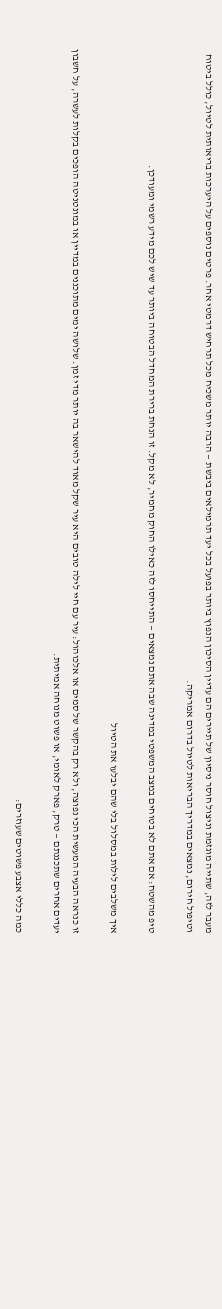מעבר לזה, שתייה מוגזמת וניצול חוסר ניסיון של תיירים הם עדיין הסיכון הנפוץ ביותר בפועל בכל יעד תרמילאים ביבשת — הרבה יותר משכיח מכל תרחיש דרמטי אחר. פרטים נוספים על היערכות בריאותית לטיול, כולל ביטוח וטיפול חירום, נמצאים במדריך הבריאות לטיול בדרום אמריקה.

טיפ מהשטח: אם אתם לא בטוחים במצב המשפטי במדינה שבה אתם נמצאים — התייחסו לזה כאילו החוק מחמיר, לא מקל. זו הנחת ברירת המחדל הבטוחה ביותר עד שיש לכם מידע רשמי ומעודכן.

איך משלבים לילות במסלול בלי שהם יבלעו את הטיול

זו כנראה הבעיה המעשית הכי נפוצה, ולא רק בהקשר של סמים או אלכוהול: עיר עם חיי לילה טובים היא עיר שקל מאוד להישאר בה יותר מדי זמן. שלושה ימים מתוכננים במדיין או במונטניטה הופכים בקלות לעשרה, על חשבון יעדים אחרים שתכננתם — טרק, פארק לאומי, או פשוט מנוחה אמיתית.

כמה כללי אצבע פשוטים שעוזרים: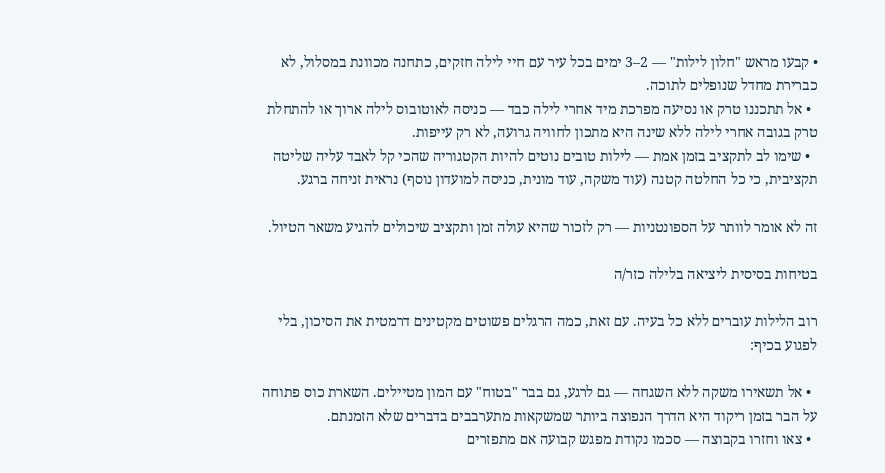• קבעו מראש "חלון לילות" — 2–3 ימים בכל עיר עם חיי לילה חזקים, כתחנה מכוונת במסלול, לא כברירת מחדל שנופלים לתוכה.
  • אל תתכננו טרק או נסיעה מפרכת מיד אחרי לילה כבד — כניסה לאוטובוס לילה ארוך או להתחלת טרק בגובה אחרי לילה ללא שינה היא מתכון לחוויה גרועה, לא רק עייפות.
  • שימו לב לתקציב בזמן אמת — לילות טובים נוטים להיות הקטגוריה שהכי קל לאבד עליה שליטה תקציבית, כי כל החלטה קטנה (עוד משקה, עוד מונית, כניסה למועדון נוסף) נראית זניחה ברגע.

זה לא אומר לוותר על הספונטניות — רק לזכור שהיא עולה זמן ותקציב שיכולים להגיע משאר הטיול.

בטיחות בסיסית ליציאה בלילה כזר/ה

רוב הלילות עוברים ללא כל בעיה. עם זאת, כמה הרגלים פשוטים מקטינים דרמטית את הסיכון, בלי לפגוע בכיף:

  • אל תשאירו משקה ללא השגחה — גם לרגע, גם בבר "בטוח" עם המון מטיילים. השארת כוס פתוחה על הבר בזמן ריקוד היא הדרך הנפוצה ביותר שמשקאות מתערבבים בדברים שלא הזמנתם.
  • צאו וחזרו בקבוצה — סכמו נקודת מפגש קבועה אם מתפזרים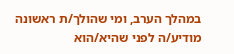במהלך הערב, ומי שהולך/ת ראשונה מודיע/ה לפני שהיא/הוא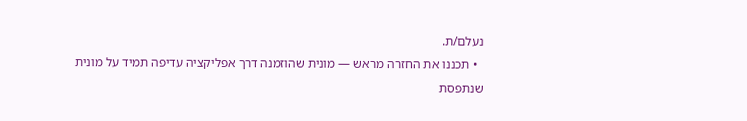נעלם/ת.
  • תכננו את החזרה מראש — מונית שהוזמנה דרך אפליקציה עדיפה תמיד על מונית שנתפסת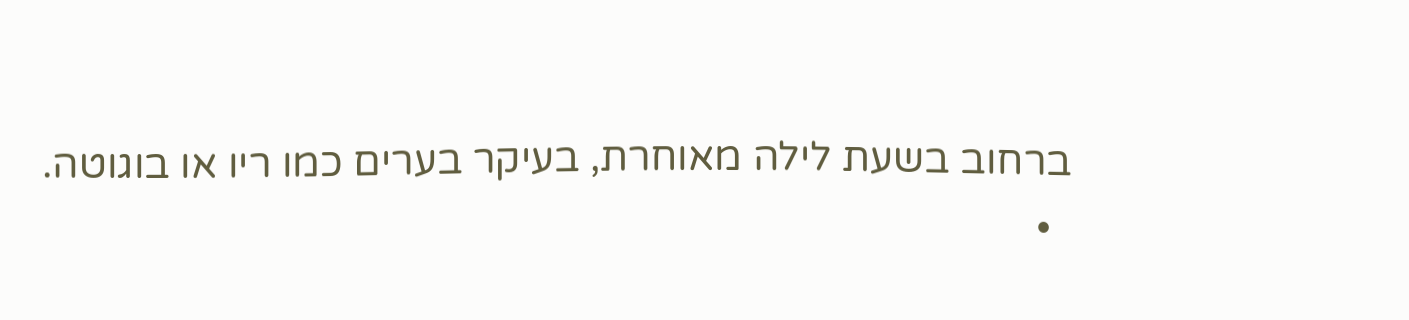ברחוב בשעת לילה מאוחרת, בעיקר בערים כמו ריו או בוגוטה.
  •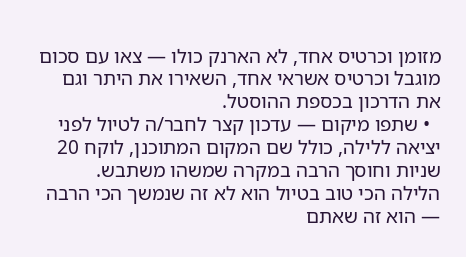מזומן וכרטיס אחד, לא הארנק כולו — צאו עם סכום מוגבל וכרטיס אשראי אחד, השאירו את היתר וגם את הדרכון בכספת ההוסטל.
  • שתפו מיקום — עדכון קצר לחבר/ה לטיול לפני יציאה ללילה, כולל שם המקום המתוכנן, לוקח 20 שניות וחוסך הרבה במקרה שמשהו משתבש.
הלילה הכי טוב בטיול הוא לא זה שנמשך הכי הרבה — הוא זה שאתם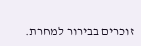זוכרים בבירור למחרת.